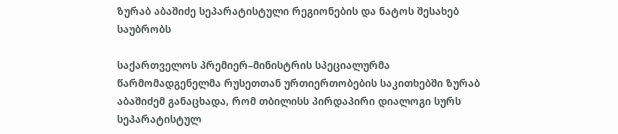ზურაბ აბაშიძე სეპარატისტული რეგიონების და ნატოს შესახებ საუბრობს

საქართველოს პრემიერ–მინისტრის სპეციალურმა წარმომადგენელმა რუსეთთან ურთიერთობების საკითხებში ზურაბ აბაშიძემ განაცხადა, რომ თბილისს პირდაპირი დიალოგი სურს სეპარატისტულ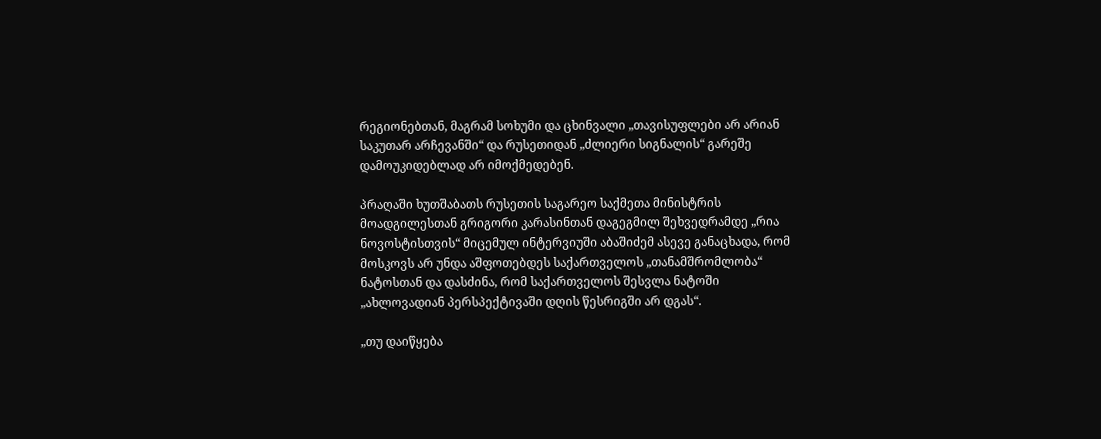რეგიონებთან, მაგრამ სოხუმი და ცხინვალი „თავისუფლები არ არიან საკუთარ არჩევანში“ და რუსეთიდან „ძლიერი სიგნალის“ გარეშე დამოუკიდებლად არ იმოქმედებენ.

პრაღაში ხუთშაბათს რუსეთის საგარეო საქმეთა მინისტრის მოადგილესთან გრიგორი კარასინთან დაგეგმილ შეხვედრამდე „რია ნოვოსტისთვის“ მიცემულ ინტერვიუში აბაშიძემ ასევე განაცხადა, რომ მოსკოვს არ უნდა აშფოთებდეს საქართველოს „თანამშრომლობა“ ნატოსთან და დასძინა, რომ საქართველოს შესვლა ნატოში „ახლოვადიან პერსპექტივაში დღის წესრიგში არ დგას“.

„თუ დაიწყება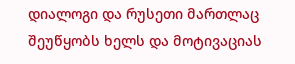დიალოგი და რუსეთი მართლაც შეუწყობს ხელს და მოტივაციას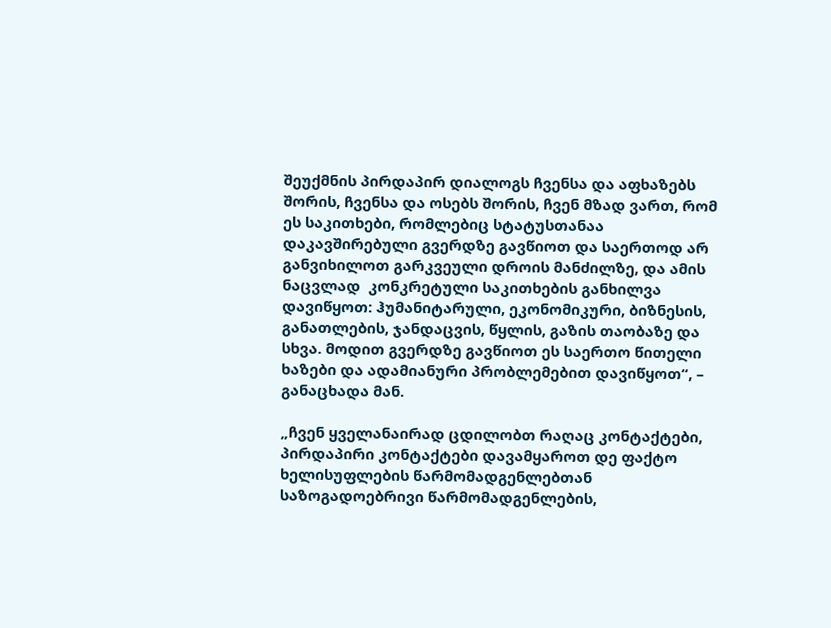შეუქმნის პირდაპირ დიალოგს ჩვენსა და აფხაზებს შორის, ჩვენსა და ოსებს შორის, ჩვენ მზად ვართ, რომ ეს საკითხები, რომლებიც სტატუსთანაა დაკავშირებული გვერდზე გავწიოთ და საერთოდ არ განვიხილოთ გარკვეული დროის მანძილზე, და ამის ნაცვლად  კონკრეტული საკითხების განხილვა დავიწყოთ: ჰუმანიტარული, ეკონომიკური, ბიზნესის, განათლების, ჯანდაცვის, წყლის, გაზის თაობაზე და სხვა. მოდით გვერდზე გავწიოთ ეს საერთო წითელი ხაზები და ადამიანური პრობლემებით დავიწყოთ“, – განაცხადა მან.

„ჩვენ ყველანაირად ცდილობთ რაღაც კონტაქტები, პირდაპირი კონტაქტები დავამყაროთ დე ფაქტო ხელისუფლების წარმომადგენლებთან საზოგადოებრივი წარმომადგენლების,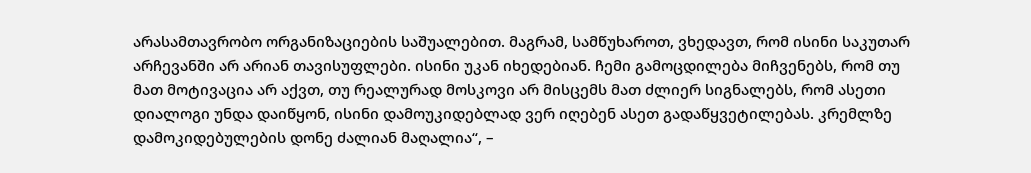არასამთავრობო ორგანიზაციების საშუალებით. მაგრამ, სამწუხაროთ, ვხედავთ, რომ ისინი საკუთარ არჩევანში არ არიან თავისუფლები. ისინი უკან იხედებიან. ჩემი გამოცდილება მიჩვენებს, რომ თუ მათ მოტივაცია არ აქვთ, თუ რეალურად მოსკოვი არ მისცემს მათ ძლიერ სიგნალებს, რომ ასეთი დიალოგი უნდა დაიწყონ, ისინი დამოუკიდებლად ვერ იღებენ ასეთ გადაწყვეტილებას. კრემლზე დამოკიდებულების დონე ძალიან მაღალია“, –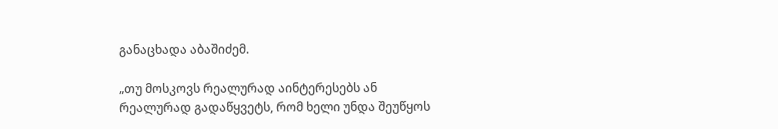განაცხადა აბაშიძემ.

„თუ მოსკოვს რეალურად აინტერესებს ან რეალურად გადაწყვეტს, რომ ხელი უნდა შეუწყოს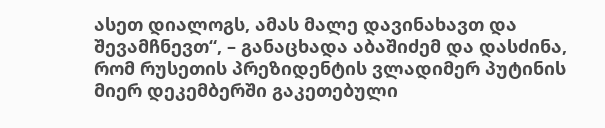ასეთ დიალოგს, ამას მალე დავინახავთ და შევამჩნევთ“, – განაცხადა აბაშიძემ და დასძინა, რომ რუსეთის პრეზიდენტის ვლადიმერ პუტინის მიერ დეკემბერში გაკეთებული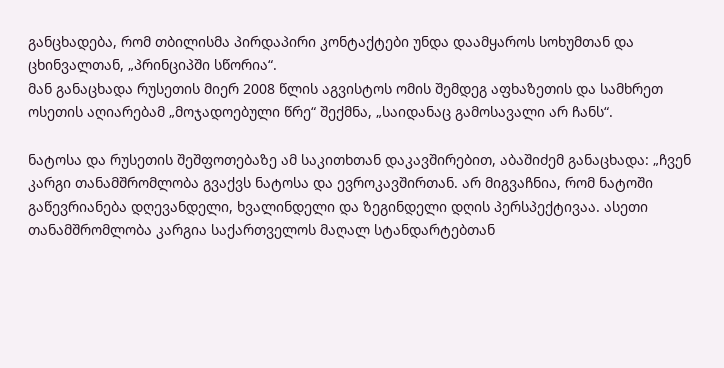განცხადება, რომ თბილისმა პირდაპირი კონტაქტები უნდა დაამყაროს სოხუმთან და ცხინვალთან, „პრინციპში სწორია“.
მან განაცხადა რუსეთის მიერ 2008 წლის აგვისტოს ომის შემდეგ აფხაზეთის და სამხრეთ ოსეთის აღიარებამ „მოჯადოებული წრე“ შექმნა, „საიდანაც გამოსავალი არ ჩანს“.

ნატოსა და რუსეთის შეშფოთებაზე ამ საკითხთან დაკავშირებით, აბაშიძემ განაცხადა: „ჩვენ კარგი თანამშრომლობა გვაქვს ნატოსა და ევროკავშირთან. არ მიგვაჩნია, რომ ნატოში გაწევრიანება დღევანდელი, ხვალინდელი და ზეგინდელი დღის პერსპექტივაა. ასეთი თანამშრომლობა კარგია საქართველოს მაღალ სტანდარტებთან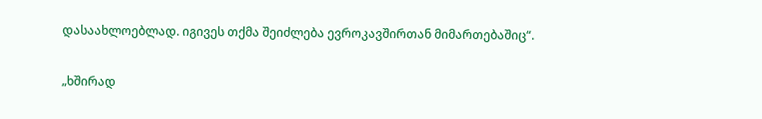დასაახლოებლად. იგივეს თქმა შეიძლება ევროკავშირთან მიმართებაშიც“.

„ხშირად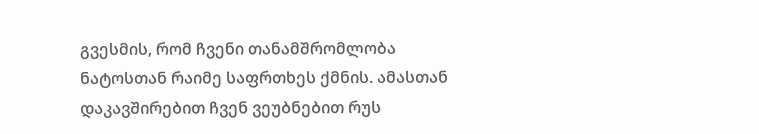გვესმის, რომ ჩვენი თანამშრომლობა ნატოსთან რაიმე საფრთხეს ქმნის. ამასთან დაკავშირებით ჩვენ ვეუბნებით რუს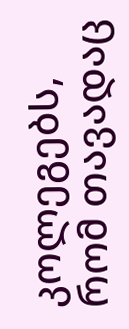კოლეგებს, რომ თავადაც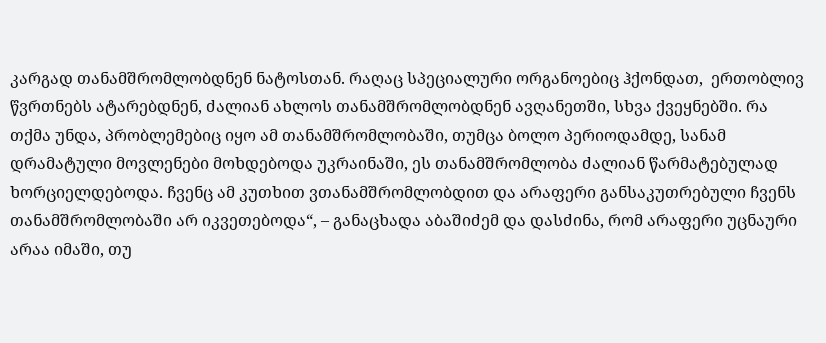კარგად თანამშრომლობდნენ ნატოსთან. რაღაც სპეციალური ორგანოებიც ჰქონდათ,  ერთობლივ წვრთნებს ატარებდნენ, ძალიან ახლოს თანამშრომლობდნენ ავღანეთში, სხვა ქვეყნებში. რა თქმა უნდა, პრობლემებიც იყო ამ თანამშრომლობაში, თუმცა ბოლო პერიოდამდე, სანამ დრამატული მოვლენები მოხდებოდა უკრაინაში, ეს თანამშრომლობა ძალიან წარმატებულად ხორციელდებოდა. ჩვენც ამ კუთხით ვთანამშრომლობდით და არაფერი განსაკუთრებული ჩვენს თანამშრომლობაში არ იკვეთებოდა“, – განაცხადა აბაშიძემ და დასძინა, რომ არაფერი უცნაური არაა იმაში, თუ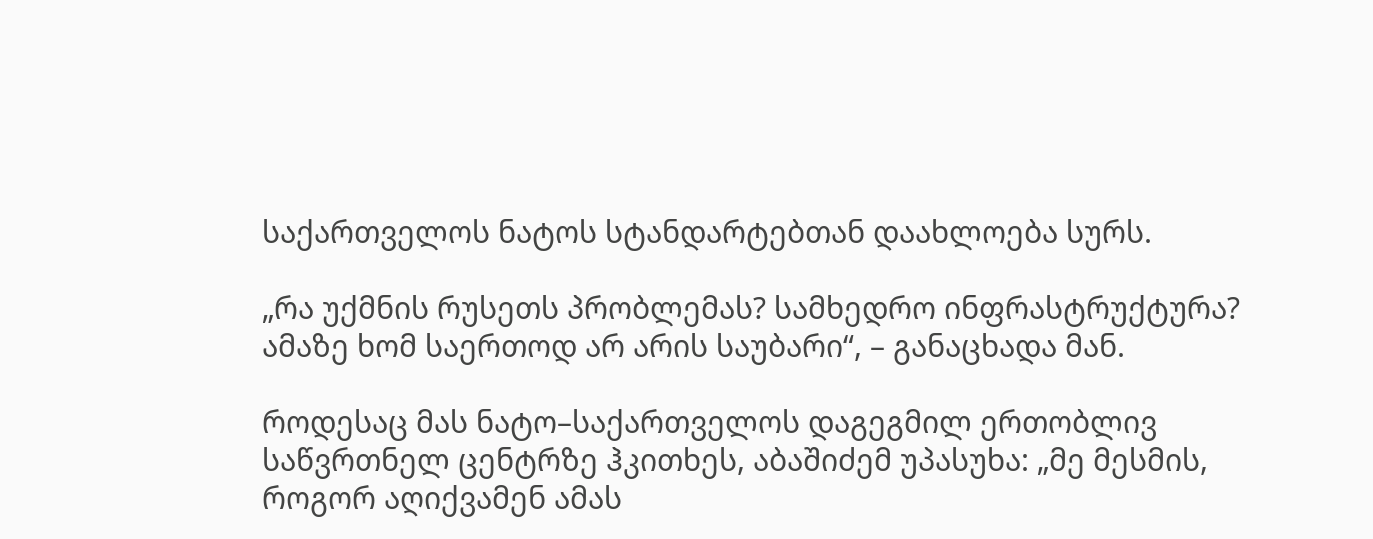საქართველოს ნატოს სტანდარტებთან დაახლოება სურს.

„რა უქმნის რუსეთს პრობლემას? სამხედრო ინფრასტრუქტურა? ამაზე ხომ საერთოდ არ არის საუბარი“, – განაცხადა მან.

როდესაც მას ნატო–საქართველოს დაგეგმილ ერთობლივ  საწვრთნელ ცენტრზე ჰკითხეს, აბაშიძემ უპასუხა: „მე მესმის, როგორ აღიქვამენ ამას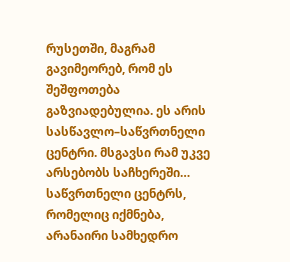რუსეთში, მაგრამ გავიმეორებ, რომ ეს შეშფოთება გაზვიადებულია. ეს არის სასწავლო–საწვრთნელი ცენტრი. მსგავსი რამ უკვე არსებობს საჩხერეში… საწვრთნელი ცენტრს, რომელიც იქმნება, არანაირი სამხედრო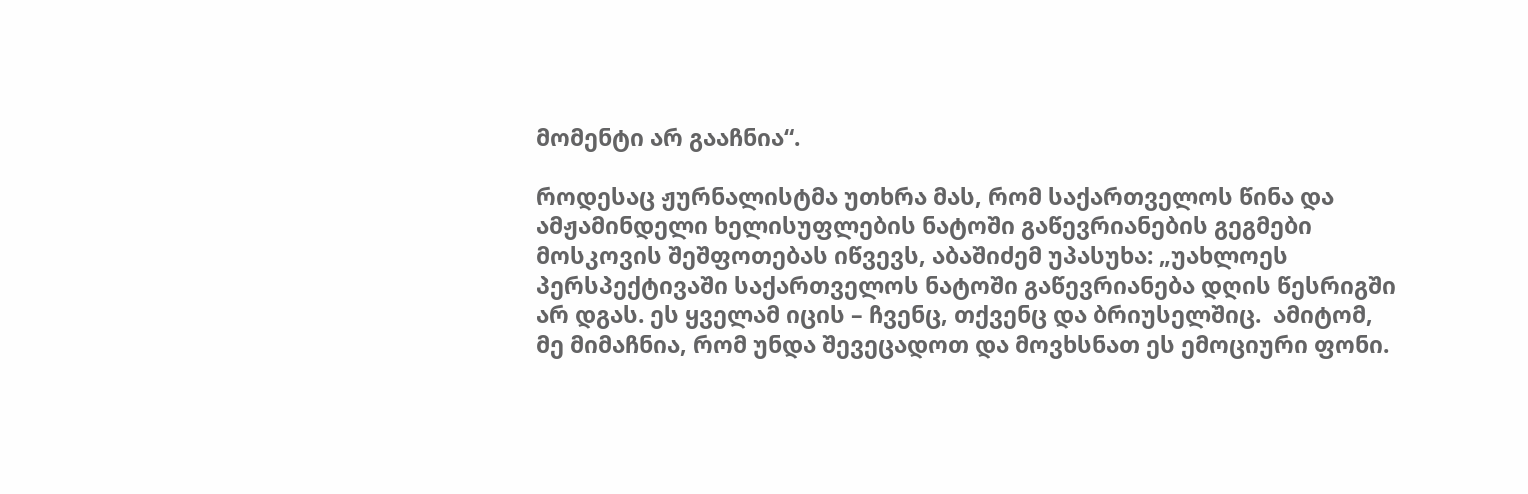მომენტი არ გააჩნია“.

როდესაც ჟურნალისტმა უთხრა მას, რომ საქართველოს წინა და ამჟამინდელი ხელისუფლების ნატოში გაწევრიანების გეგმები მოსკოვის შეშფოთებას იწვევს, აბაშიძემ უპასუხა: „უახლოეს პერსპექტივაში საქართველოს ნატოში გაწევრიანება დღის წესრიგში არ დგას. ეს ყველამ იცის – ჩვენც, თქვენც და ბრიუსელშიც.  ამიტომ, მე მიმაჩნია, რომ უნდა შევეცადოთ და მოვხსნათ ეს ემოციური ფონი.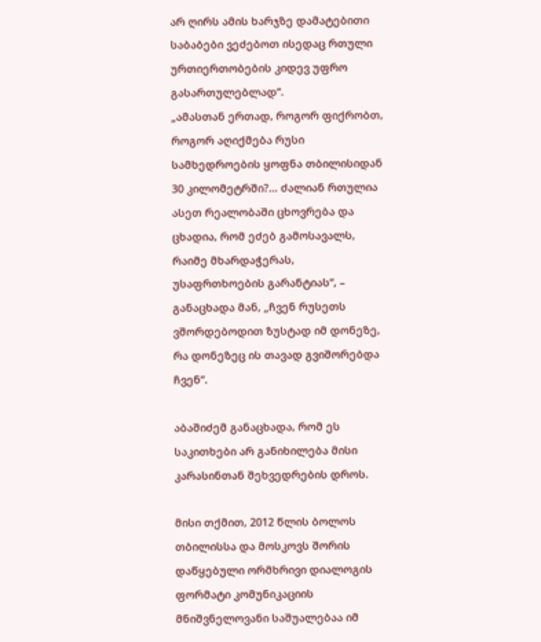არ ღირს ამის ხარჯზე დამატებითი საბაბები ვეძებოთ ისედაც რთული ურთიერთობების კიდევ უფრო გასართულებლად“.
„ამასთან ერთად, როგორ ფიქრობთ, როგორ აღიქმება რუსი სამხედროების ყოფნა თბილისიდან 30 კილომეტრში?… ძალიან რთულია ასეთ რეალობაში ცხოვრება და ცხადია, რომ ეძებ გამოსავალს, რაიმე მხარდაჭერას, უსაფრთხოების გარანტიას“, – განაცხადა მან, „ჩვენ რუსეთს ვშორდებოდით ზუსტად იმ დონეზე, რა დონეზეც ის თავად გვიშორებდა ჩვენ“.

აბაშიძემ განაცხადა, რომ ეს საკითხები არ განიხილება მისი კარასინთან შეხვედრების დროს.

მისი თქმით, 2012 წლის ბოლოს თბილისსა და მოსკოვს შორის დაწყებული ორმხრივი დიალოგის ფორმატი კომუნიკაციის მნიშვნელოვანი საშუალებაა იმ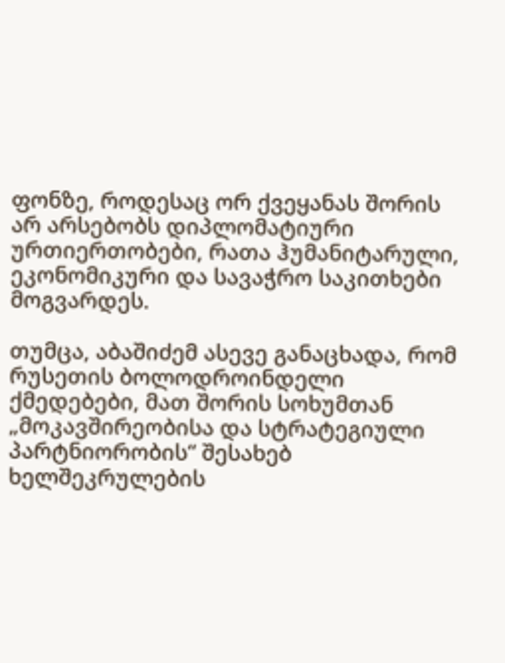ფონზე, როდესაც ორ ქვეყანას შორის არ არსებობს დიპლომატიური ურთიერთობები, რათა ჰუმანიტარული, ეკონომიკური და სავაჭრო საკითხები მოგვარდეს.

თუმცა, აბაშიძემ ასევე განაცხადა, რომ რუსეთის ბოლოდროინდელი ქმედებები, მათ შორის სოხუმთან „მოკავშირეობისა და სტრატეგიული პარტნიორობის“ შესახებ ხელშეკრულების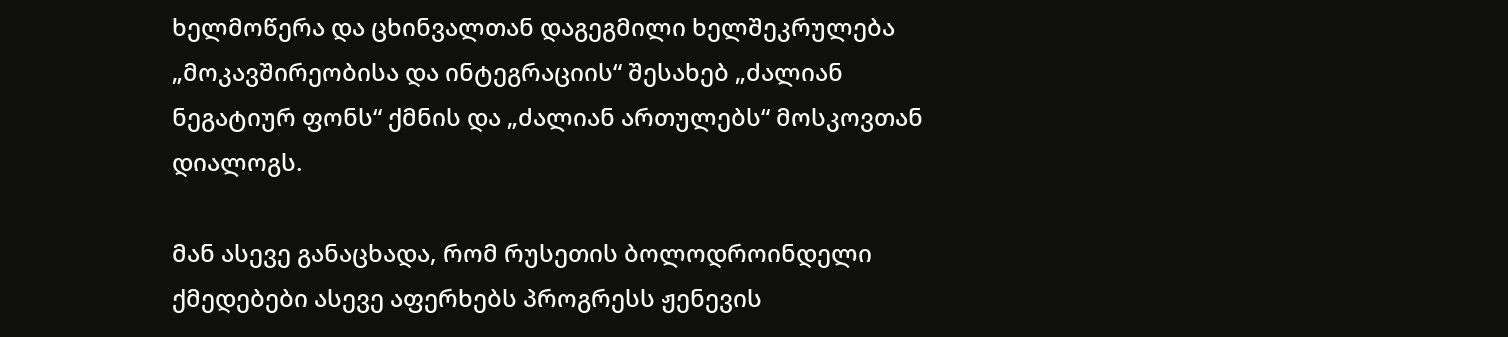ხელმოწერა და ცხინვალთან დაგეგმილი ხელშეკრულება „მოკავშირეობისა და ინტეგრაციის“ შესახებ „ძალიან ნეგატიურ ფონს“ ქმნის და „ძალიან ართულებს“ მოსკოვთან დიალოგს.

მან ასევე განაცხადა, რომ რუსეთის ბოლოდროინდელი ქმედებები ასევე აფერხებს პროგრესს ჟენევის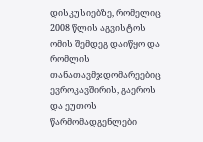დისკუსიებზე, რომელიც 2008 წლის აგვისტოს ომის შემდეგ დაიწყო და რომლის თანათავმჯდომარეებიც ევროკავშირის, გაეროს და ეუთოს წარმომადგენლები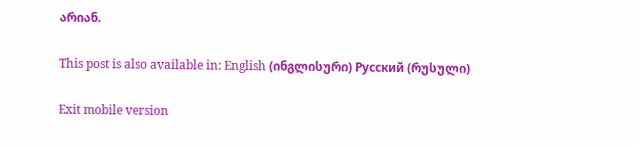არიან.

This post is also available in: English (ინგლისური) Русский (რუსული)

Exit mobile version